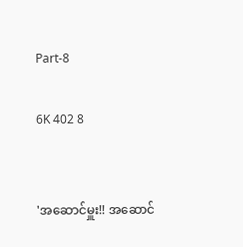Part-8

6K 402 8


'အဆောင်မှူး!! အဆောင်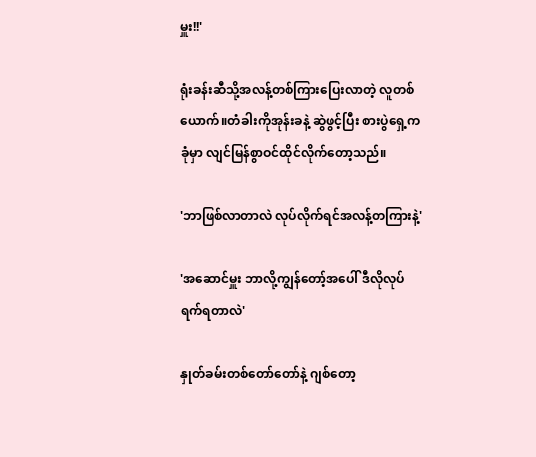မှူး!!'

ရုံးခန်းဆီသို့အလန့်တစ်ကြားပြေးလာတဲ့ လူတစ်ယောက်။တံခါးကိုအုန်းခနဲ့ ဆွဲဖွင့်ပြီး စားပွဲရှေ့ကခုံမှာ လျင်မြန်စွာဝင်ထိုင်လိုက်တော့သည်။

'ဘာဖြစ်လာတာလဲ လုပ်လိုက်ရင်အလန့်တကြားနဲ့'

'အဆောင်မှူး ဘာလို့ကျွန်တော့်အပေါ် ဒီလိုလုပ်ရက်ရတာလဲ'

နှုတ်ခမ်းတစ်တော်တော်နဲ့ ဂျစ်တော့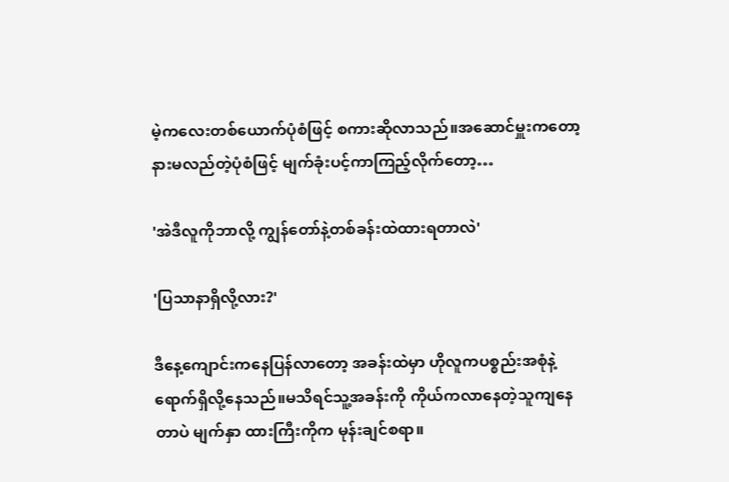မဲ့ကလေးတစ်ယောက်ပုံစံဖြင့် စကားဆိုလာသည်။အဆောင်မှူးကတော့ နားမလည်တဲ့ပုံစံဖြင့် မျက်ခုံးပင့်ကာကြည့်လိုက်တော့…

'အဲဒီလူကိုဘာလို့ ကျွန်တော်နဲ့တစ်ခန်းထဲထားရတာလဲ'

'ပြသာနာရှိလို့လား?'

ဒီနေ့ကျောင်းကနေပြန်လာတော့ အခန်းထဲမှာ ဟိုလူကပစ္စည်းအစုံနဲ့ရောက်ရှိလို့နေသည်။မသိရင်သူ့အခန်းကို ကိုယ်ကလာနေတဲ့သူကျနေတာပဲ မျက်နှာ ထားကြီးကိုက မုန်းချင်စရာ။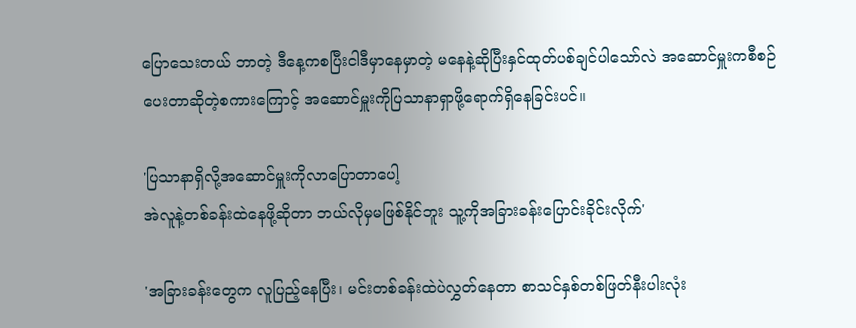ပြောသေးတယ် ဘာတဲ့ ဒီနေ့ကစပြီးငါဒီ‌မှာနေမှာတဲ့ မနေနဲ့ဆိုပြီးနှင်ထုတ်ပစ်ချင်ပါသော်လဲ အဆောင်မှူးကစီစဉ်ပေးတာဆိုတဲ့စကားကြောင့် အဆောင်မှူးကိုပြသာနာရှာဖို့ရောက်ရှိနေခြင်းပင်။

'ပြသာနာရှိလို့အဆောင်မှူးကိုလာပြောတာပေါ့
အဲလူနဲ့တစ်ခန်းထဲနေဖို့ဆိုတာ ဘယ်လိုမှမဖြစ်နိုင်ဘူး သူ့ကိုအခြားခန်းပြောင်းခိုင်းလိုက်'

'အခြားခန်းတွေက လူပြည့်နေပြီး၊ မင်းတစ်ခန်းထဲပဲလွှတ်နေတာ စာသင်နှစ်တစ်ဖြတ်နီးပါးလုံး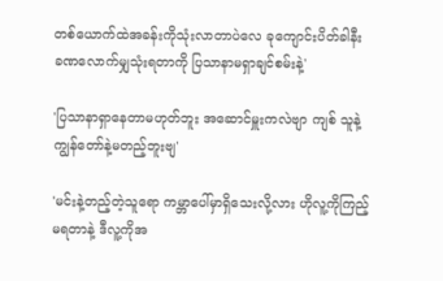တစ်ယောက်ထဲအခန်းကိုသုံးလာတာပဲလေ ခုကျောင်းပိတ်ခါနီး ခဏလောက်မျှသုံးရတာကို ပြသာနာမရှာချင်စမ်းနဲ့'

'ပြသာနာရှာနေတာမဟုတ်ဘူး အဆောင်မှူးကလဲဗျာ ကျစ် သူနဲ့ကျွန်တော်နဲ့မတည့်ဘူးဗျ'

'မင်းနဲ့တည့်တဲ့သူရော ကမ္ဘာပေါ်မှာရှိသေးလို့လား ဟိုလူ့ကိုကြည့်မရတာနဲ့ ဒီလူ့ကိုအ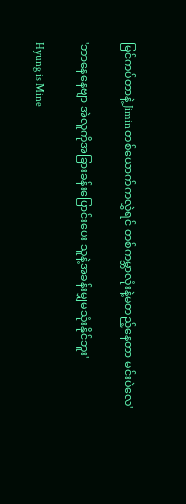မြင်ကပ်တာနဲ့ Jiminတစ်ယောက်ကလွှဲရင် တစ်ကမ္ဘာလုံးနဲ့မတည့်နေတာ မင်းပဲလေ'

'ဘာနေနေဗျာ အဲလူကိုအခြားခန်းပြောင်းပေး သူနဲ့အခန်းမျှမသုံးနိုင်ဘူး'

Hyung is Mine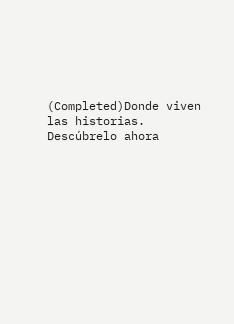(Completed)Donde viven las historias. Descúbrelo ahora